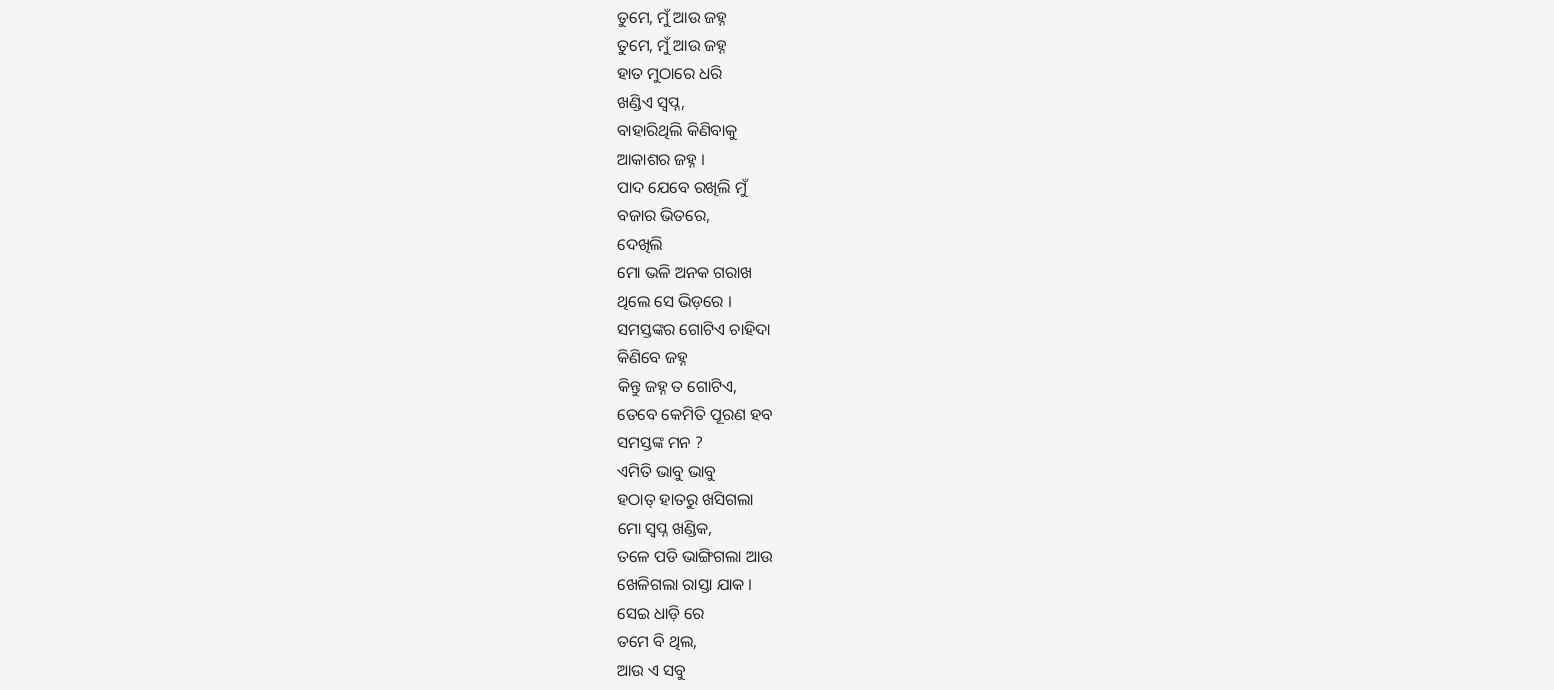ତୁମେ, ମୁଁ ଆଉ ଜହ୍ନ
ତୁମେ, ମୁଁ ଆଉ ଜହ୍ନ
ହାତ ମୁଠାରେ ଧରି
ଖଣ୍ଡିଏ ସ୍ବପ୍ନ,
ବାହାରିଥିଲି କିଣିବାକୁ
ଆକାଶର ଜହ୍ନ ।
ପାଦ ଯେବେ ରଖିଲି ମୁଁ
ବଜାର ଭିତରେ,
ଦେଖିଲି
ମୋ ଭଳି ଅନକ ଗରାଖ
ଥିଲେ ସେ ଭିଡ଼ରେ ।
ସମସ୍ତଙ୍କର ଗୋଟିଏ ଚାହିଦା
କିଣିବେ ଜହ୍ନ
କିନ୍ତୁ ଜହ୍ନ ତ ଗୋଟିଏ,
ତେବେ କେମିତି ପୂରଣ ହବ
ସମସ୍ତଙ୍କ ମନ ?
ଏମିତି ଭାବୁ ଭାବୁ
ହଠାତ୍ ହାତରୁ ଖସିଗଲା
ମୋ ସ୍ବପ୍ନ ଖଣ୍ଡିକ,
ତଳେ ପଡି ଭାଙ୍ଗିଗଲା ଆଉ
ଖେଳିଗଲା ରାସ୍ତା ଯାକ ।
ସେଇ ଧାଡ଼ି ରେ
ତମେ ବି ଥିଲ,
ଆଉ ଏ ସବୁ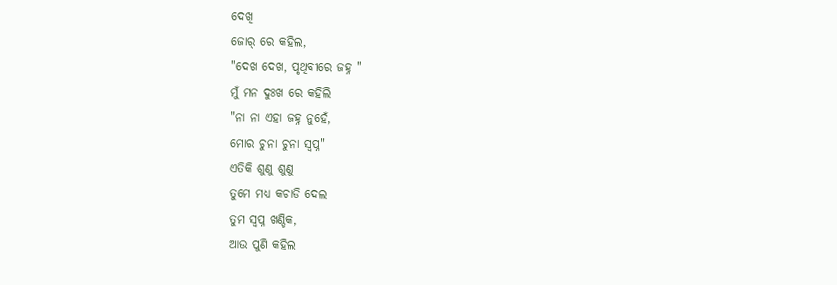ଦେଖି
ଜୋର୍ ରେ କହିଲ,
"ଦେଖ ଦେଖ, ପୃଥିବୀରେ ଜହ୍ନ "
ମୁଁ ମନ ଦୁଃଖ ରେ କହିଲି
"ନା ନା ଏହା ଜହ୍ନ ନୁହେଁ,
ମୋର ଚୁନା ଚୁନା ସ୍ବପ୍ନ"
ଏତିକି ଶୁଣୁ ଶୁଣୁ
ତୁମେ ମଧ୍ୟ କଚାଡି ଦେଲ
ତୁମ ସ୍ବପ୍ନ ଖଣ୍ଡିକ,
ଆଉ ପୁଣି କହିଲ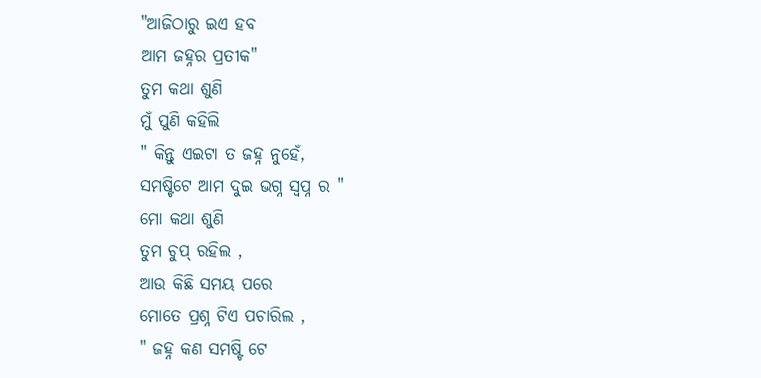"ଆଜିଠାରୁ ଇଏ ହବ
ଆମ ଜହ୍ନର ପ୍ରତୀକ"
ତୁମ କଥା ଶୁଣି
ମୁଁ ପୁଣି କହିଲି
" କିନ୍ତୁ ଏଇଟା ତ ଜହ୍ନ ନୁହେଁ,
ସମଷ୍ଟିଟେ ଆମ ଦୁଇ ଭଗ୍ନ ସ୍ବପ୍ନ ର "
ମୋ କଥା ଶୁଣି
ତୁମ ଚୁପ୍ ରହିଲ ,
ଆଉ କିଛି ସମୟ ପରେ
ମୋତେ ପ୍ରଶ୍ନ ଟିଏ ପଚାରିଲ ,
" ଜହ୍ନ କଣ ସମଷ୍ଟି ଟେ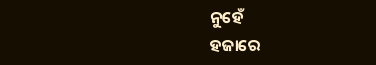ନୁହେଁ
ହଜାରେ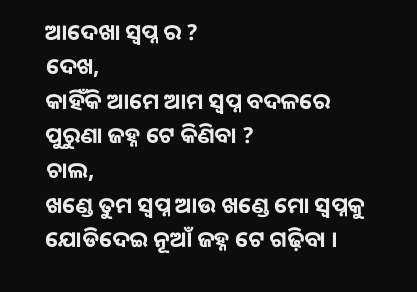ଆଦେଖା ସ୍ବପ୍ନ ର ?
ଦେଖ,
କାହିଁକି ଆମେ ଆମ ସ୍ଵପ୍ନ ବଦଳରେ
ପୁରୁଣା ଜହ୍ନ ଟେ କିଣିବା ?
ଚାଲ,
ଖଣ୍ଡେ ତୁମ ସ୍ବପ୍ନ ଆଉ ଖଣ୍ଡେ ମୋ ସ୍ବପ୍ନକୁ
ଯୋଡିଦେଇ ନୂଆଁ ଜହ୍ନ ଟେ ଗଢ଼ିବା ।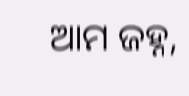ଆମ ଜହ୍ନ,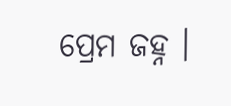ପ୍ରେମ ଜହ୍ନ ।